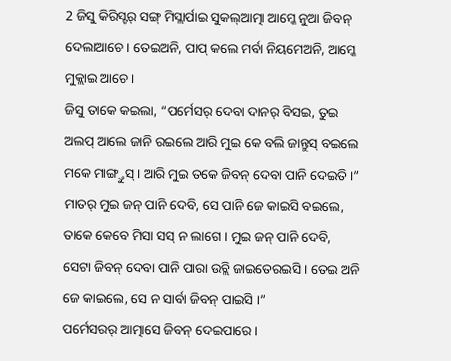2 ଜିସୁ କିରିସ୍ଟର୍ ସଙ୍ଗ୍ ମିସ୍ଲାର୍ପାଇ ସୁକଲ୍ଆତ୍ମା ଆମ୍କେ ନୁଆ ଜିବନ୍ ଦେଲାଆଚେ । ତେଇଅନି, ପାପ୍ କଲେ ମର୍ବା ନିୟମେଅନି, ଆମ୍କେ ମୁକ୍ଲାଇ ଆଚେ ।
ଜିସୁ ତାକେ କଇଲା, “ପର୍ମେସର୍ ଦେବା ଦାନର୍ ବିସଇ, ତୁଇ ଅଲପ୍ ଆଲେ ଜାନି ରଇଲେ ଆରି ମୁଇ କେ ବଲି ଜାନ୍ତୁସ୍ ବଇଲେ ମକେ ମାଙ୍ଗ୍ତୁସ୍ । ଆରି ମୁଇ ତକେ ଜିବନ୍ ଦେବା ପାନି ଦେଇତି ।”
ମାତର୍ ମୁଇ ଜନ୍ ପାନି ଦେବି, ସେ ପାନି ଜେ କାଇସି ବଇଲେ, ତାକେ କେବେ ମିସା ସସ୍ ନ ଲାଗେ । ମୁଇ ଜନ୍ ପାନି ଦେବି, ସେଟା ଜିବନ୍ ଦେବା ପାନି ପାରା ଉଚ୍ଲି ଜାଇତେରଇସି । ତେଇ ଅନି ଜେ କାଇଲେ, ସେ ନ ସାର୍ବା ଜିବନ୍ ପାଇସି ।”
ପର୍ମେସରର୍ ଆତ୍ମାସେ ଜିବନ୍ ଦେଇପାରେ ।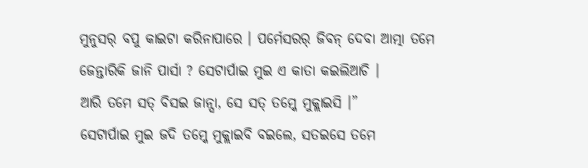ମୁନୁସର୍ ବପୁ କାଇଟା କରିନାପାରେ । ପର୍ମେସରର୍ ଜିବନ୍ ଦେବା ଆତ୍ମା ତମେ ଜେନ୍ତାରିକି ଜାନି ପାର୍ସା ? ସେଟାର୍ପାଇ ମୁଇ ଏ କାତା କଇଲିଆଚି ।
ଆରି ତମେ ସତ୍ ବିସଇ ଜାନ୍ସା, ସେ ସତ୍ ତମ୍କେ ମୁକ୍ଲାଇସି ।”
ସେଟାର୍ପାଇ ମୁଇ ଜଦି ତମ୍କେ ମୁକ୍ଲାଇବି ବଇଲେ, ସତଇସେ ତମେ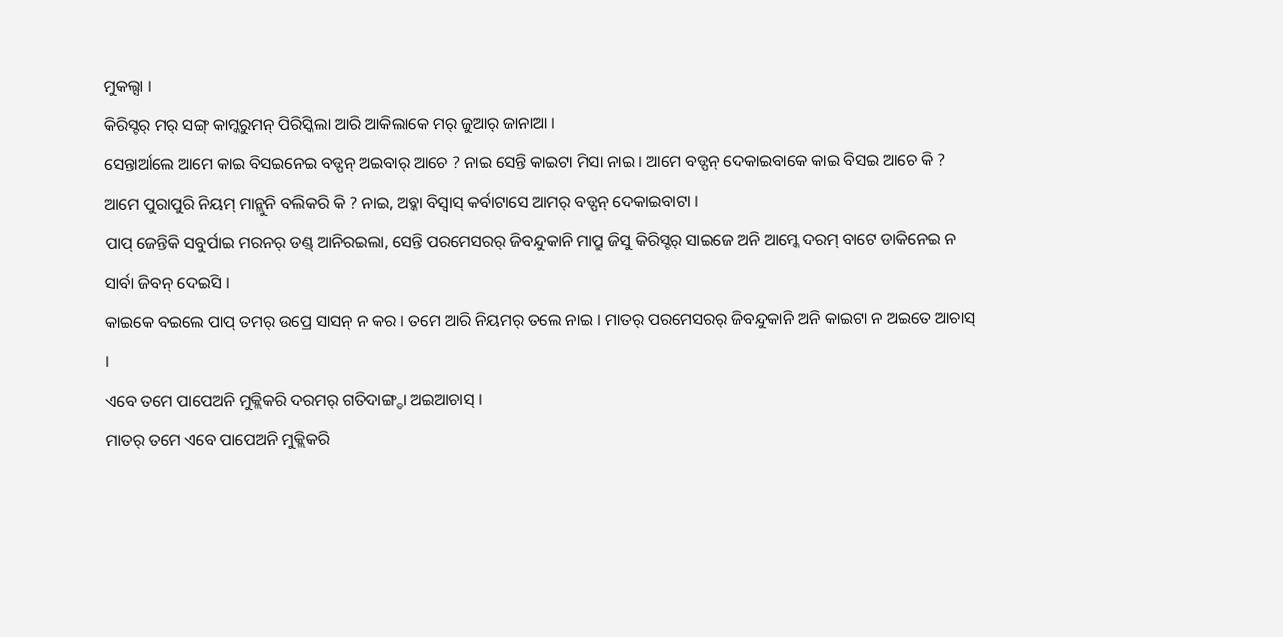ମୁକଲ୍ସା ।
କିରିସ୍ଟର୍ ମର୍ ସଙ୍ଗ୍ କାମ୍କରୁମନ୍ ପିରିସ୍କିଲା ଆରି ଆକିଲାକେ ମର୍ ଜୁଆର୍ ଜାନାଆ ।
ସେନ୍ତାର୍ଆଲେ ଆମେ କାଇ ବିସଇନେଇ ବଡ୍ପନ୍ ଅଇବାର୍ ଆଚେ ? ନାଇ ସେନ୍ତି କାଇଟା ମିସା ନାଇ । ଆମେ ବଡ୍ପନ୍ ଦେକାଇବାକେ କାଇ ବିସଇ ଆଚେ କି ? ଆମେ ପୁରାପୁରି ନିୟମ୍ ମାନ୍ଲୁନି ବଲିକରି କି ? ନାଇ, ଅବ୍କା ବିସ୍ବାସ୍ କର୍ବାଟାସେ ଆମର୍ ବଡ୍ପନ୍ ଦେକାଇବାଟା ।
ପାପ୍ ଜେନ୍ତିକି ସବୁର୍ପାଇ ମରନର୍ ଡଣ୍ଡ୍ ଆନିରଇଲା, ସେନ୍ତି ପରମେସରର୍ ଜିବନ୍ଦୁକାନି ମାପ୍ରୁ ଜିସୁ କିରିସ୍ଟର୍ ସାଇଜେ ଅନି ଆମ୍କେ ଦରମ୍ ବାଟେ ଡାକିନେଇ ନ ସାର୍ବା ଜିବନ୍ ଦେଇସି ।
କାଇକେ ବଇଲେ ପାପ୍ ତମର୍ ଉପ୍ରେ ସାସନ୍ ନ କର । ତମେ ଆରି ନିୟମର୍ ତଲେ ନାଇ । ମାତର୍ ପରମେସରର୍ ଜିବନ୍ଦୁକାନି ଅନି କାଇଟା ନ ଅଇତେ ଆଚାସ୍ ।
ଏବେ ତମେ ପାପେଅନି ମୁକ୍ଲିକରି ଦରମର୍ ଗତିଦାଙ୍ଗ୍ଡା ଅଇଆଚାସ୍ ।
ମାତର୍ ତମେ ଏବେ ପାପେଅନି ମୁକ୍ଲିକରି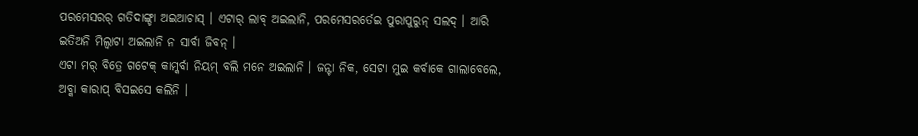ପରମେସରର୍ ଗତିଦାଙ୍ଗ୍ଡା ଅଇଆଚାସ୍ । ଏଟାର୍ ଲାବ୍ ଅଇଲାନି, ପରମେସରର୍ତେଇ ପୁରାପୁରୁନ୍ ସଲଦ୍ । ଆରି ଇତିଅନି ମିଲ୍ବାଟା ଅଇଲାନି ନ ସାର୍ବା ଜିବନ୍ ।
ଏଟା ମର୍ ବିତ୍ରେ ଗଟେକ୍ କାମ୍କର୍ବା ନିୟମ୍ ବଲି ମନେ ଅଇଲାନି । ଜନ୍ଟା ନିକ, ସେଟା ମୁଇ କର୍ବାକେ ଗାଲାବେଲେ, ଅବ୍କା କାରାପ୍ ବିସଇସେ କଲିନି ।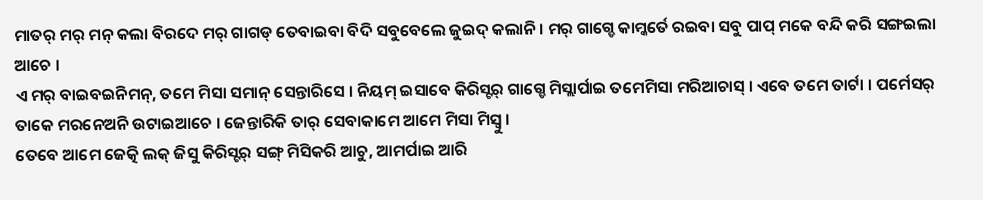ମାତର୍ ମର୍ ମନ୍ କଲା ବିରଦେ ମର୍ ଗାଗଡ୍ ତେବାଇବା ବିଦି ସବୁବେଲେ ଜୁଇଦ୍ କଲାନି । ମର୍ ଗାଗ୍ଡେ କାମ୍କର୍ତେ ରଇବା ସବୁ ପାପ୍ ମକେ ବନ୍ଦି କରି ସଙ୍ଗଇଲା ଆଚେ ।
ଏ ମର୍ ବାଇବଇନିମନ୍, ତମେ ମିସା ସମାନ୍ ସେନ୍ତାରିସେ । ନିୟମ୍ ଇସାବେ କିରିସ୍ଟର୍ ଗାଗ୍ଡେ ମିସ୍ଲାର୍ପାଇ ତମେମିସା ମରିଆଚାସ୍ । ଏବେ ତମେ ତାର୍ଟା । ପର୍ମେସର୍ ତାକେ ମରନେଅନି ଉଟାଇଆଚେ । ଜେନ୍ତାରିକି ତାର୍ ସେବାକାମେ ଆମେ ମିସା ମିସ୍ବୁ ।
ତେବେ ଆମେ ଜେତ୍କି ଲକ୍ ଜିସୁ କିରିସ୍ଟର୍ ସଙ୍ଗ୍ ମିସିକରି ଆଚୁ, ଆମର୍ପାଇ ଆରି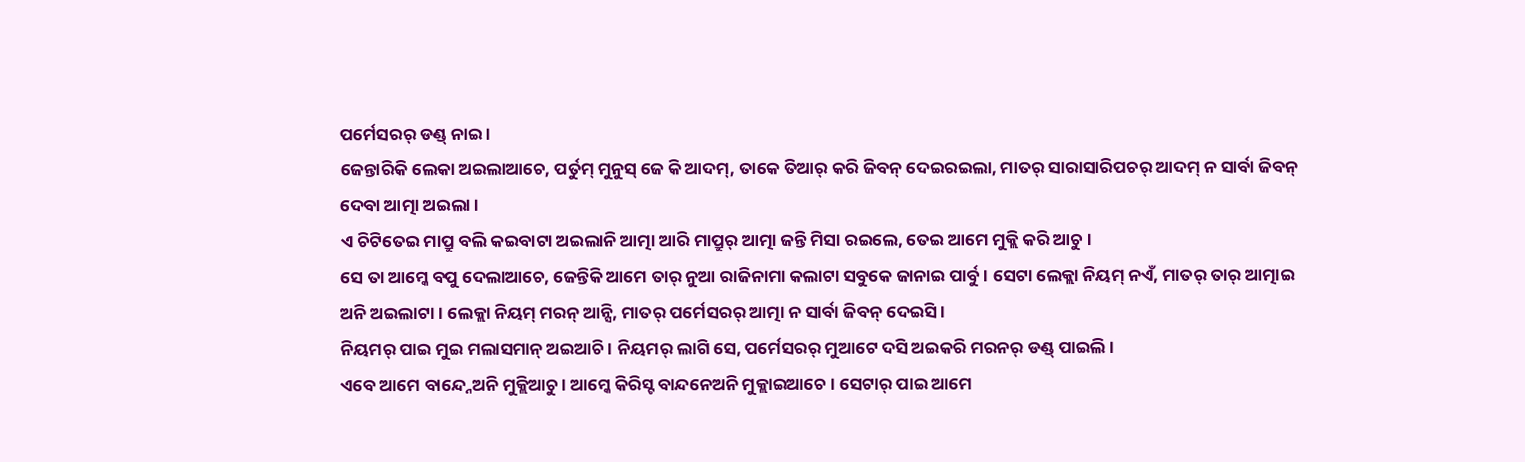ପର୍ମେସରର୍ ଡଣ୍ଡ୍ ନାଇ ।
ଜେନ୍ତାରିକି ଲେକା ଅଇଲାଆଚେ, ପର୍ତୁମ୍ ମୁନୁସ୍ ଜେ କି ଆଦମ୍, ତାକେ ତିଆର୍ କରି ଜିବନ୍ ଦେଇରଇଲା, ମାତର୍ ସାରାସାରିପଚର୍ ଆଦମ୍ ନ ସାର୍ବା ଜିବନ୍ ଦେବା ଆତ୍ମା ଅଇଲା ।
ଏ ଚିଟିତେଇ ମାପ୍ରୁ ବଲି କଇବାଟା ଅଇଲାନି ଆତ୍ମା ଆରି ମାପ୍ରୁର୍ ଆତ୍ମା ଜନ୍ତି ମିସା ରଇଲେ, ତେଇ ଆମେ ମୁକ୍ଲି କରି ଆଚୁ ।
ସେ ତା ଆମ୍କେ ବପୁ ଦେଲାଆଚେ, ଜେନ୍ତିକି ଆମେ ତାର୍ ନୁଆ ରାଜିନାମା କଲାଟା ସବୁକେ ଜାନାଇ ପାର୍ବୁ । ସେଟା ଲେକ୍ଲା ନିୟମ୍ ନଏଁ, ମାତର୍ ତାର୍ ଆତ୍ମାଇ ଅନି ଅଇଲାଟା । ଲେକ୍ଲା ନିୟମ୍ ମରନ୍ ଆନ୍ସି, ମାତର୍ ପର୍ମେସରର୍ ଆତ୍ମା ନ ସାର୍ବା ଜିବନ୍ ଦେଇସି ।
ନିୟମର୍ ପାଇ ମୁଇ ମଲାସମାନ୍ ଅଇଆଚି । ନିୟମର୍ ଲାଗି ସେ, ପର୍ମେସରର୍ ମୁଆଟେ ଦସି ଅଇକରି ମରନର୍ ଡଣ୍ଡ୍ ପାଇଲି ।
ଏବେ ଆମେ ବାନ୍ଦ୍ନେଅନି ମୁକ୍ଲିଆଚୁ । ଆମ୍କେ କିରିସ୍ଟ ବାନ୍ଦନେଅନି ମୁକ୍ଲାଇଆଚେ । ସେଟାର୍ ପାଇ ଆମେ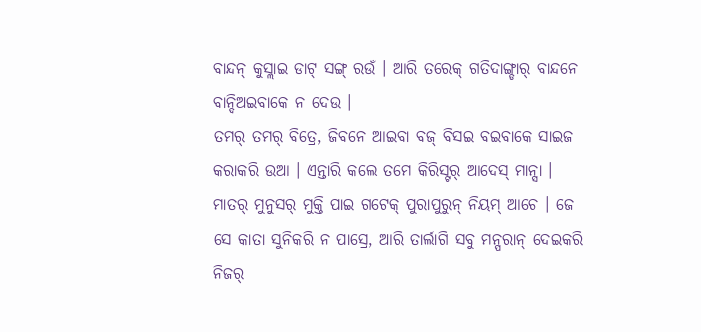ବାନ୍ଦନ୍ କୁସ୍ଲାଇ ଡାଟ୍ ସଙ୍ଗ୍ ରଉଁ । ଆରି ତରେକ୍ ଗତିଦାଙ୍ଗ୍ଡାର୍ ବାନ୍ଦନେ ବାନ୍ଦିଅଇବାକେ ନ ଦେଉ ।
ତମର୍ ତମର୍ ବିତ୍ରେ, ଜିବନେ ଆଇବା ବଜ୍ ବିସଇ ବଇବାକେ ସାଇଜ କରାକରି ଉଆ । ଏନ୍ତାରି କଲେ ତମେ କିରିସ୍ଟର୍ ଆଦେସ୍ ମାନ୍ସା ।
ମାତର୍ ମୁନୁସର୍ ମୁକ୍ତି ପାଇ ଗଟେକ୍ ପୁରାପୁରୁନ୍ ନିୟମ୍ ଆଚେ । ଜେ ସେ କାତା ସୁନିକରି ନ ପାସ୍ରେ, ଆରି ତାର୍ଲାଗି ସବୁ ମନ୍ପରାନ୍ ଦେଇକରି ନିଜର୍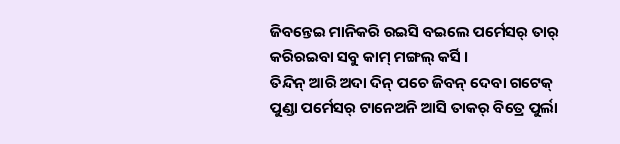ଜିବନ୍ତେଇ ମାନିକରି ରଇସି ବଇଲେ ପର୍ମେସର୍ ତାର୍ କରିରଇବା ସବୁ କାମ୍ ମଙ୍ଗଲ୍ କର୍ସି ।
ତିନ୍ଦିନ୍ ଆରି ଅଦା ଦିନ୍ ପଚେ ଜିବନ୍ ଦେବା ଗଟେକ୍ ପୁଣ୍ଡା ପର୍ମେସର୍ ଟାନେଅନି ଆସି ତାକର୍ ବିତ୍ରେ ପୁର୍ଲା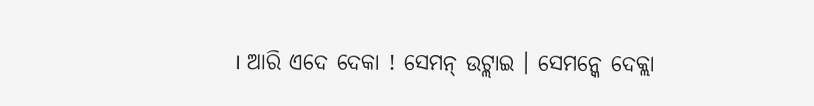। ଆରି ଏଦେ ଦେକା ! ସେମନ୍ ଉଟ୍ଲାଇ । ସେମନ୍କେ ଦେକ୍ଲା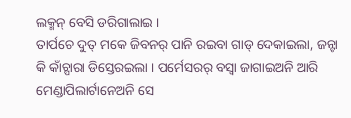ଲକ୍ମନ୍ ବେସି ଡରିଗାଲାଇ ।
ତାର୍ପଚେ ଦୁତ୍ ମକେ ଜିବନର୍ ପାନି ରଇବା ଗାଡ୍ ଦେକାଇଲା, ଜନ୍ଟା କି କାଁଚ୍ପାରା ଡିସ୍ତେରଇଲା । ପର୍ମେସରର୍ ବସ୍ବା ଜାଗାଇଅନି ଆରି ମେଣ୍ଡାପିଲାର୍ଟାନେଅନି ସେ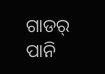ଗାଡର୍ ପାନି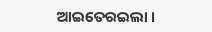ଆଇତେରଇଲା ।